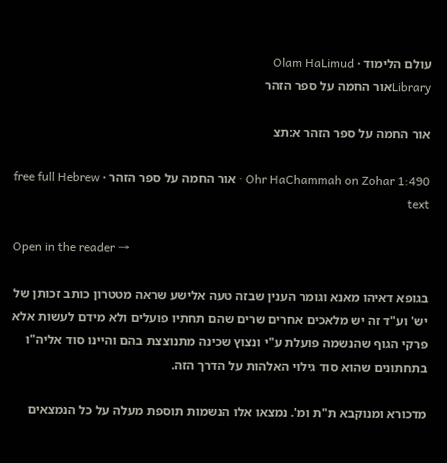עולם הלימוד · Olam HaLimud
Libraryאור החמה על ספר הזהר

אור החמה על ספר הזהר א:תצ

Ohr HaChammah on Zohar 1:490 · אור החמה על ספר הזהר · free full Hebrew text

Open in the reader →

בגופא דאיהו מאנא וגומר הענין שבזה טעה אלישע שראה מטטרון כותב זכותן של יש' וע"ד זה יש מלאכים אחרים שרים שהם תחתיו פועלים ולא מידם לעשות אלא פרקי הגוף שהנשמה פועלת ע"י ונצוץ שכינה מתנוצצת בהם והיינו סוד אליה"ו בתחתונים שהוא סוד גילוי האלהות על הדרך הזה.

מדכורא ומנוקבא ת"ת ומ'. נמצאו אלו הנשמות תוספת מעלה על כל הנמצאים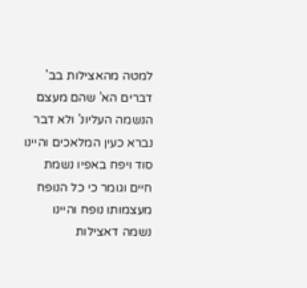למטה מהאצילות בב' דברים הא' שהם מעצם הנשמה העליונ' ולא דבר נברא כעין המלאכים והיינו סוד ויפח באפיו נשמת חיים וגומר כי כל הנופח מעצמותו נופח והיינו נשמה דאצילות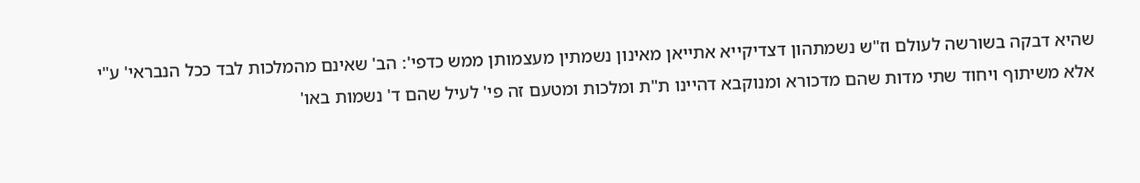שהיא דבקה בשורשה לעולם וז"ש נשמתהון דצדיקייא אתייאן מאינון נשמתין מעצמותן ממש כדפי': הב' שאינם מהמלכות לבד ככל הנבראי' ע"י אלא משיתוף ויחוד שתי מדות שהם מדכורא ומנוקבא דהיינו ת"ת ומלכות ומטעם זה פי' לעיל שהם ד' נשמות באו'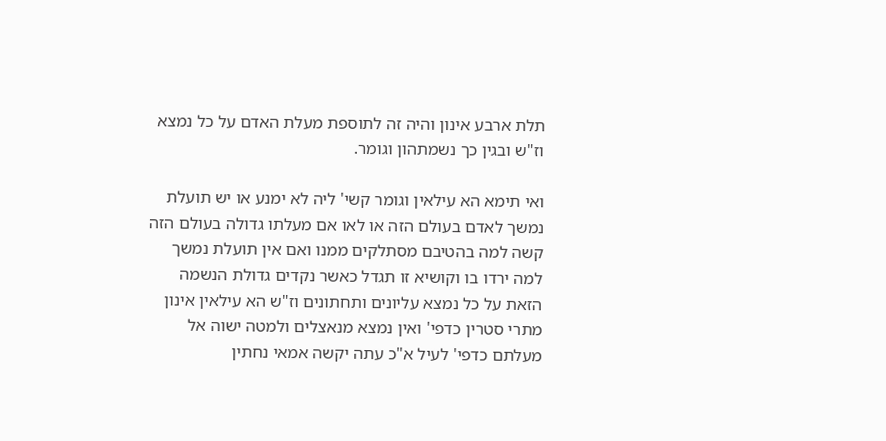תלת ארבע אינון והיה זה לתוספת מעלת האדם על כל נמצא וז"ש ובגין כך נשמתהון וגומר.

ואי תימא הא עילאין וגומר קשי' ליה לא ימנע או יש תועלת נמשך לאדם בעולם הזה או לאו אם מעלתו גדולה בעולם הזה קשה למה בהטיבם מסתלקים ממנו ואם אין תועלת נמשך למה ירדו בו וקושיא זו תגדל כאשר נקדים גדולת הנשמה הזאת על כל נמצא עליונים ותחתונים וז"ש הא עילאין אינון מתרי סטרין כדפי' ואין נמצא מנאצלים ולמטה ישוה אל מעלתם כדפי' לעיל א"כ עתה יקשה אמאי נחתין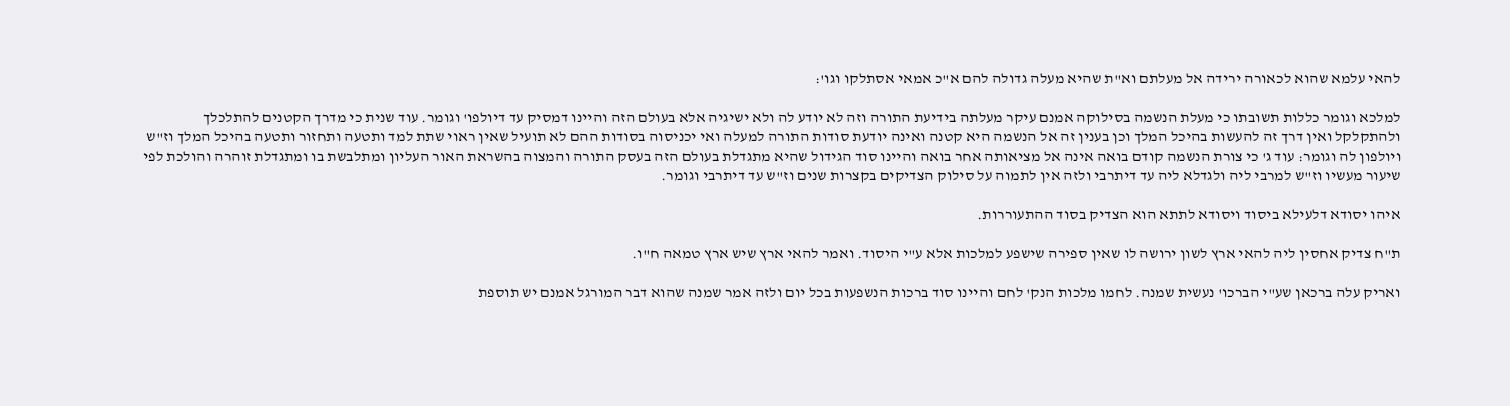להאי עלמא שהוא לכאורה ירידה אל מעלתם וא"ת שהיא מעלה גדולה להם א"כ אמאי אסתלקו וגו':

למלכא וגומר כללות תשובתו כי מעלת הנשמה בסילוקה אמנם עיקר מעלתה בידיעת התורה וזה לא יודע לה ולא ישיגיה אלא בעולם הזה והיינו דמסיק עד דיולפו' וגומר. עוד שנית כי מדרך הקטנים להתלכלך ולהתקלקל ואין דרך זה להעשות בהיכל המלך וכן בענין זה אל הנשמה היא קטנה ואינה יודעת סודות התורה למעלה ואי יכניסוה בסודות ההם לא תועיל שאין ראוי שתת למד ותטעה ותחזור ותטעה בהיכל המלך וז"ש ויולפון לה וגומר: עוד ג' כי צורת הנשמה קודם בואה אינה אל מציאותה אחר בואה והיינו סוד הגידול שהיא מתגדלת בעולם הזה בעסק התורה והמצוה בהשראת האור העליון ומתלבשת בו ומתגדלת זוהרה והולכת לפי שיעור מעשיו וז"ש למרבי ליה ולגדלא ליה עד דיתרבי ולזה אין לתמוה על סילוק הצדיקים בקצרות שנים וז"ש עד דיתרבי וגומר.

איהו יסודא דלעילא ביסוד ויסודא לתתא הוא הצדיק בסוד ההתעוררות.

ת"ח צדיק אחסין ליה להאי ארץ לשון ירושה לו שאין ספירה שישפע למלכות אלא ע"י היסוד. ואמר להאי ארץ שיש ארץ טמאה ח"ו.

ואריק עלה ברכאן שע"י הברכו' נעשית שמנה. לחמו מלכות הנק' לחם והיינו סוד ברכות הנשפעות בכל יום ולזה אמר שמנה שהוא דבר המורגל אמנם יש תוספת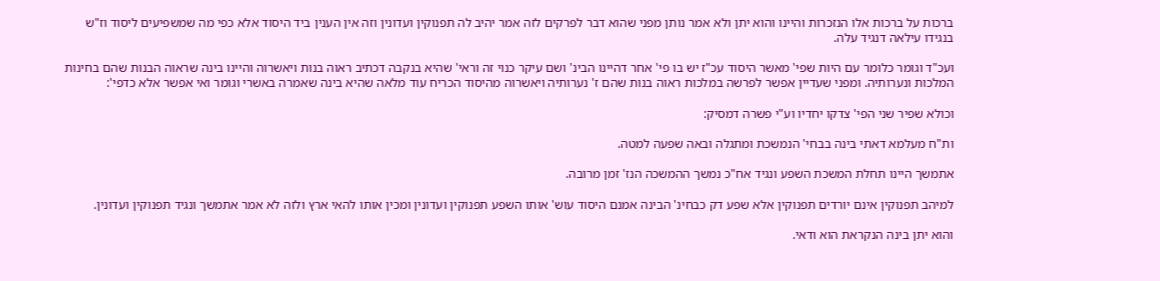ברכות על ברכות אלו הנזכרות והיינו והוא יתן ולא אמר נותן מפני שהוא דבר לפרקים לזה אמר יהיב לה תפנוקין ועדונין וזה אין הענין ביד היסוד אלא כפי מה שמשפיעים ליסוד וז"ש בנגידו עילאה דנגיד עלה.

ועכ"ד וגומר כלומר עם היות שפי' מאשר היסוד עכ"ז יש בו פי' אחר דהיינו הבינ' ושם עיקר כנוי זה וראי' שהיא בנקבה דכתיב ראוה בנות ויאשרוה והיינו בינה שראוה הבנות שהם בחינות המלכות ונערותיה. ומפני שעדיין אפשר לפרשה במלכות ראוה בנות שהם ז' נערותיה ויאשרוה מהיסוד הכריח עוד מלאה שהיא בינה שאמרה באשרי וגומר ואי אפשר אלא כדפי':

וכולא שפיר שני הפי' צדקו יחדיו וע"י פשרה דמסיק:

ות"ח מעלמא דאתי בינה בבחי' הנמשכת ומתגלה ובאה שפעה למטה.

אתמשך היינו תחלת המשכת השפע ונגיד אח"כ נמשך ההמשכה הנז' זמן מרובה.

למיהב תפנוקין אינם יורדים תפנוקין אלא שפע דק כבחינ' הבינה אמנם היסוד עוש' אותו השפע תפנוקין ועדונין ומכין אותו להאי ארץ ולזה לא אמר אתמשך ונגיד תפנוקין ועדונין.

והוא יתן בינה הנקראת הוא ודאי.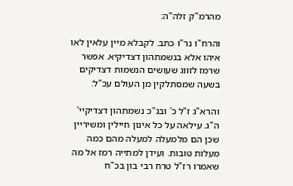מהרמ"ק זלה"ה:

והרח"ו נר"ו כתב. לקבלא מיין עלאין לאו איהו אלא בנשמתהון דצדיקיא. אפשר שרמז לזווג שעושים הנשמות דצדיקים בשעה שמסתלקין מן העולם עכ"ל:

והרא"ג ז"ל כ' ובג"כ נשמתהון דצדיקיי' ה"ג. עילאה על כל אינון חיילין ומשיריין שכן הם מלמעלה למעלה מהם כמה מעלות טובות. ועידן למתייה רמז אל מה שאמרו רז"ל טרח רבי בון בכ"ח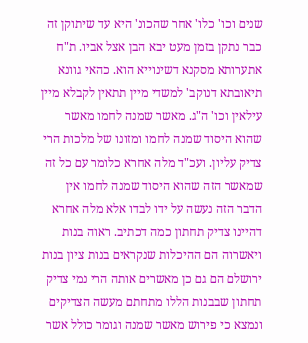שנים וכו' כלו' אחר שהכונ' היא עד שיתוקן זה כבר נתקן בזמן מעט יבא הבן אצל אביו. ת"ח אתערותא מסקנא דשינוייא הוא. כהאי גוונא תיאובתא דנוקב' למשדי מיין תתאין לקבלא מיין עילאין וכו' ה"ג. מאשר שמנה לחמו מאשר שהוא היסוד שמנה לחמו ומזונו של מלכות הרי צדיק עליון. ועכ"ד מלה אחרא כלומר עם כל זה שמאשר הזה שהוא היסוד שמנה לחמו אין הדבר הזה נעשה על ידו לבדו אלא מלה אחרא דהיינו צדיק תחתון כמה דכתיב. ראוה בנות ויאשרוה הם ההיכלות שנקראים בנות ציון בנות ירושלם הם גם כן מאשרים אותה הרי נמי צדיק תחתון שבבנות הללו מתחתם מעשה הצדיקים ונמצא כי פירוש מאשר שמנה וגומר כולל אשר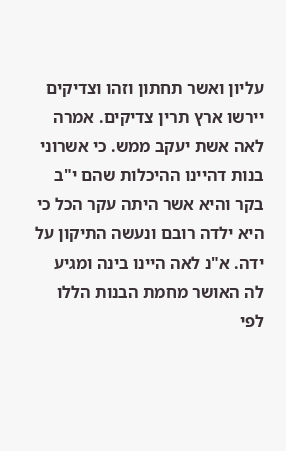עליון ואשר תחתון וזהו וצדיקים יירשו ארץ תרין צדיקים. אמרה לאה אשת יעקב ממש. כי אשרוני בנות דהיינו ההיכלות שהם י"ב בקר והיא אשר היתה עקר הכל כי היא ילדה רובם ונעשה התיקון על ידה. א"נ לאה היינו בינה ומגיע לה האושר מחמת הבנות הללו לפי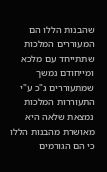שהבנות הללו הם המעוררים המלכות שתתייחד עם מלכא ומייחודם נמשך שמתעוררים ג"כ ע"י התעוררות המלכות נמצאת שלאה היא מאושרת מהבנות הללו כי הם הגורמים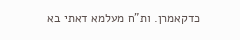כדקאמרן. ות"ח מעלמא דאתי בא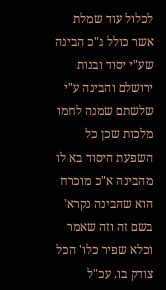לכלול עוד שמלת אשר כולל ג"כ הבינה שע"י יסוד ובנות ירושלם והבינה ע"י שלשתם שמנה לחמו מלכות שכן כל השפעת היסוד בא לו מהבינה א"כ מוכרח הוא שהבינה נקרא' בשם זה וזה שאמר וכלא שפיר כלו' הכל צודק בו. עכ"ל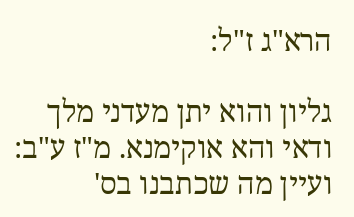הרא"ג ז"ל:

גליון והוא יתן מעדני מלך ודאי והא אוקימנא. מ"ז ע"ב: ועיין מה שכתבנו בס'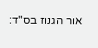אור הגנוז בס"ד: